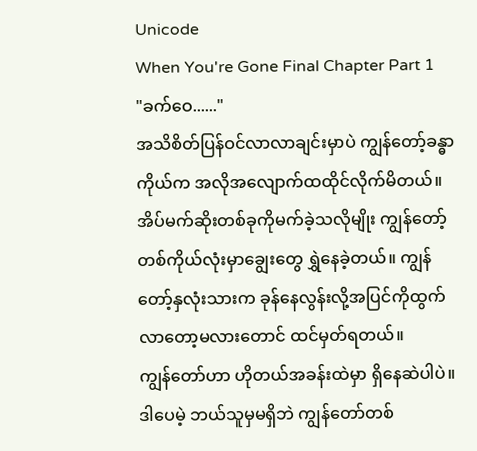Unicode
When You're Gone Final Chapter Part 1
"ခက်ဝေ......"
အသိစိတ်ပြန်ဝင်လာလာချင်းမှာပဲ ကျွန်တော့်ခန္ဓာကိုယ်က အလိုအလျောက်ထထိုင်လိုက်မိတယ်။ အိပ်မက်ဆိုးတစ်ခုကိုမက်ခဲ့သလိုမျိုး ကျွန်တော့်တစ်ကိုယ်လုံးမှာချွေးတွေ ရွှဲနေခဲ့တယ်။ ကျွန်တော့်နှလုံးသားက ခုန်နေလွန်းလို့အပြင်ကိုထွက်လာတော့မလားတောင် ထင်မှတ်ရတယ်။
ကျွန်တော်ဟာ ဟိုတယ်အခန်းထဲမှာ ရှိနေဆဲပါပဲ။ ဒါပေမဲ့ ဘယ်သူမှမရှိဘဲ ကျွန်တော်တစ်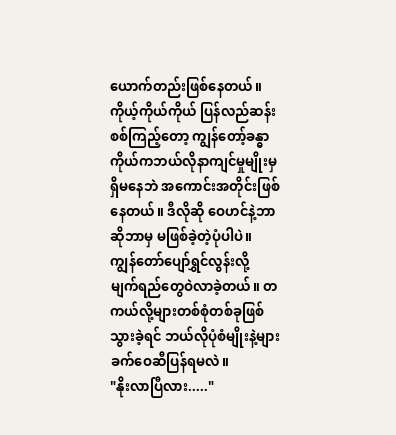ယောက်တည်းဖြစ်နေတယ်။ ကိုယ့်ကိုယ်ကိုယ် ပြန်လည်ဆန်းစစ်ကြည့်တော့ ကျွန်တော့်ခန္ဓာကိုယ်ကဘယ်လိုနာကျင်မှုမျိုးမှရှိမနေဘဲ အကောင်းအတိုင်းဖြစ်နေတယ်။ ဒီလိုဆို ဝေဟင်နဲ့ဘာဆိုဘာမှ မဖြစ်ခဲ့တဲ့ပုံပါပဲ။ ကျွန်တော်ပျော်ရွှင်လွန်းလို့ မျက်ရည်တွေဝဲလာခဲ့တယ်။ တကယ်လို့များတစ်စုံတစ်ခုဖြစ်သွားခဲ့ရင် ဘယ်လိုပုံစံမျိုးနဲ့များ ခက်ဝေဆီပြန်ရမလဲ။
"နိုးလာပြီလား....."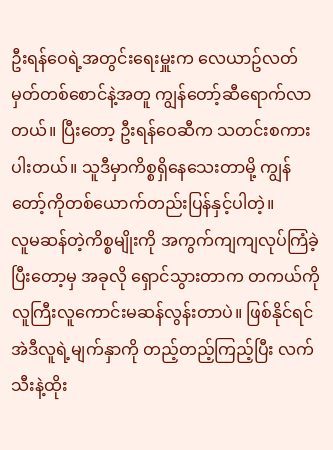ဦးရန်ဝေရဲ့အတွင်းရေးမှူးက လေယာဥ်လတ်မှတ်တစ်စောင်နဲ့အတူ ကျွန်တော့်ဆီရောက်လာတယ်။ ပြီးတော့ ဦးရန်ဝေဆီက သတင်းစကားပါးတယ်။ သူဒီမှာကိစ္စရှိနေသေးတာမို့ ကျွန်တော့်ကိုတစ်ယောက်တည်းပြန်နှင့်ပါတဲ့။
လူမဆန်တဲ့ကိစ္စမျိုးကို အကွက်ကျကျလုပ်ကြံခဲ့ပြီးတော့မှ အခုလို ရှောင်သွားတာက တကယ်ကိုလူကြီးလူကောင်းမဆန်လွန်းတာပဲ။ ဖြစ်နိုင်ရင် အဲဒီလူရဲ့မျက်နှာကို တည့်တည့်ကြည့်ပြီး လက်သီးနဲ့ထိုး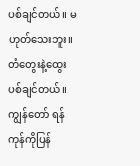ပစ်ချင်တယ်။ မဟုတ်သေးဘူး။ တံတွေးနဲ့ထွေးပစ်ချင်တယ်။
ကျွန်တော် ရန်ကုန်ကိုပြန်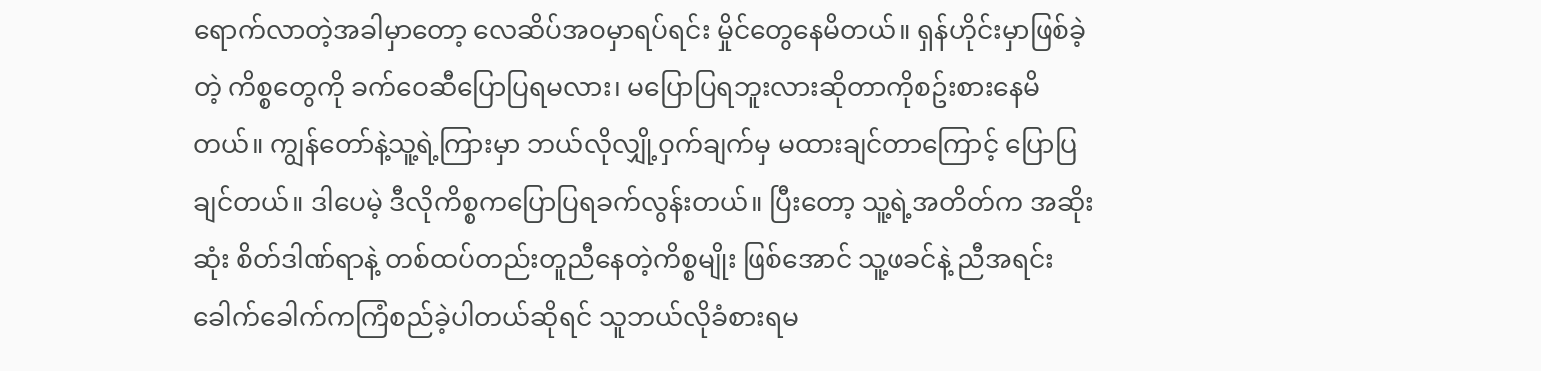ရောက်လာတဲ့အခါမှာတော့ လေဆိပ်အဝမှာရပ်ရင်း မှိုင်တွေနေမိတယ်။ ရှန်ဟိုင်းမှာဖြစ်ခဲ့တဲ့ ကိစ္စတွေကို ခက်ဝေဆီပြောပြရမလား၊ မပြောပြရဘူးလားဆိုတာကိုစဥ်းစားနေမိတယ်။ ကျွန်တော်နဲ့သူ့ရဲ့ကြားမှာ ဘယ်လိုလျှို့ဝှက်ချက်မှ မထားချင်တာကြောင့် ပြောပြချင်တယ်။ ဒါပေမဲ့ ဒီလိုကိစ္စကပြောပြရခက်လွန်းတယ်။ ပြီးတော့ သူ့ရဲ့အတိတ်က အဆိုးဆုံး စိတ်ဒါဏ်ရာနဲ့ တစ်ထပ်တည်းတူညီနေတဲ့ကိစ္စမျိုး ဖြစ်အောင် သူ့ဖခင်နဲ့ ညီအရင်းခေါက်ခေါက်ကကြံစည်ခဲ့ပါတယ်ဆိုရင် သူဘယ်လိုခံစားရမ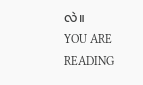လဲ။
YOU ARE READING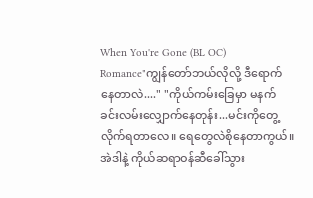When You're Gone (BL OC)
Romance"ကျွန်တော်ဘယ်လိုလို့ ဒီရောက်နေတာလဲ...." "ကိုယ်ကမ်းခြေမှာ မနက်ခင်းလမ်းလျှောက်နေတုန်း...မင်းကိုတွေ့လိုက်ရတာလေ။ ရေတွေလဲစိုနေတာကွယ်။ အဲဒါနဲ့ ကိုယ်ဆရာဝန်ဆီခေါ်သွား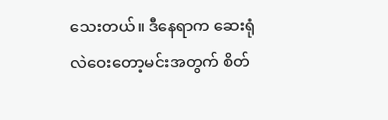သေးတယ်။ ဒီနေရာက ဆေးရုံလဲဝေးတော့မင်းအတွက် စိတ်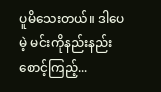ပူမိသေးတယ်။ ဒါပေမဲ့ မင်းကိုနည်းနည်းစောင့်ကြည့်...